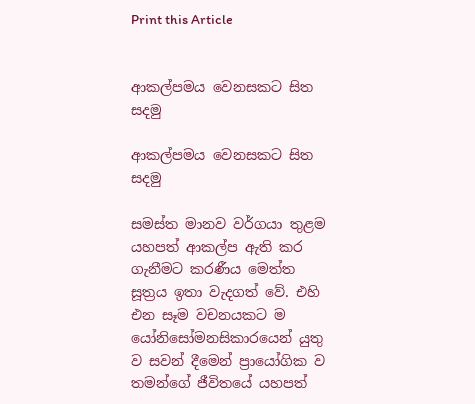Print this Article


ආකල්පමය වෙනසකට සිත සදමු

ආකල්පමය වෙනසකට සිත සදමු

සමස්ත මානව වර්ගයා තුළම යහපත් ආකල්ප ඇති කර ගැනීමට කරණීය මෙත්ත සූත්‍රය ඉතා වැදගත් වේ. එහි එන සෑම වචනයකට ම යෝනිසෝමනසිකාරයෙන් යුතු ව සවන් දීමෙන් ප්‍රායෝගික ව තමන්ගේ ජීවිතයේ යහපත්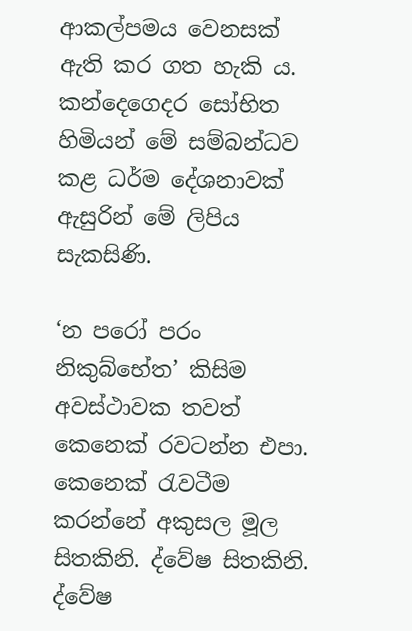ආකල්පමය වෙනසක් ඇති කර ගත හැකි ය. කන්දෙගෙදර සෝභිත හිමියන් මේ සම්බන්ධව කළ ධර්ම දේශනාවක් ඇසුරින් මේ ලිපිය සැකසිණි.

‘න පරෝ පරං නිකුබ්භේත’ කිසිම අවස්ථාවක තවත් කෙනෙක් රවටන්න එපා. කෙනෙක් රැවටීම කරන්නේ අකුසල මූල සිතකිනි. ද්වේෂ සිතකිනි. ද්වේෂ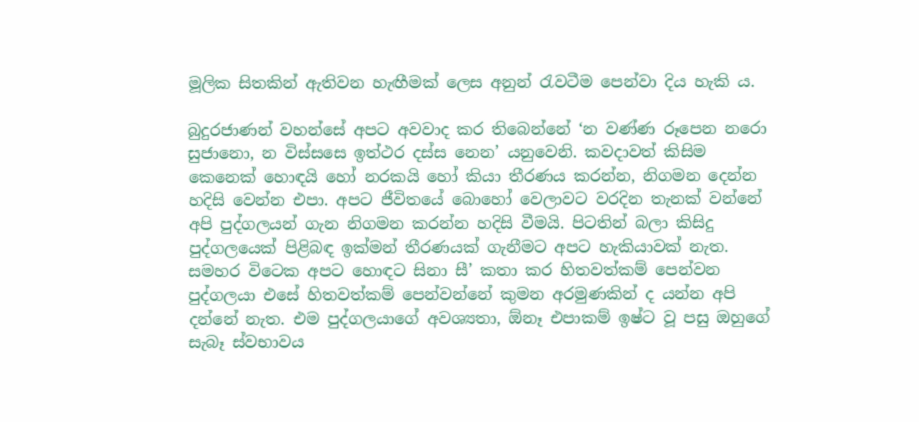මූලික සිතකින් ඇතිවන හැඟීමක් ලෙස අනුන් රැවටීම පෙන්වා දිය හැකි ය.

බුදුරජාණන් වහන්සේ අපට අවවාද කර තිබෙන්නේ ‘න වණ්ණ රූපෙන නරො සුජානො, න විස්සසෙ ඉත්ථර දස්ස නෙන’ යනුවෙනි. කවදාවත් කිසිම කෙනෙක් හොඳයි හෝ නරකයි හෝ කියා තීරණය කරන්න, නිගමන දෙන්න හදිසි වෙන්න එපා. අපට ජීවිතයේ බොහෝ වෙලාවට වරදින තැනක් වන්නේ අපි පුද්ගලයන් ගැන නිගමන කරන්න හදිසි වීමයි. පිටතින් බලා කිසිදු පුද්ගලයෙක් පිළිබඳ ඉක්මන් තීරණයක් ගැනීමට අපට හැකියාවක් නැත. සමහර විටෙක අපට හොඳට සිනා සී’ කතා කර හිතවත්කම් පෙන්වන පුද්ගලයා එසේ හිතවත්කම් පෙන්වන්නේ කුමන අරමුණකින් ද යන්න අපි දන්නේ නැත. එම පුද්ගලයාගේ අවශ්‍යතා, ඕනෑ එපාකම් ඉෂ්ට වූ පසු ඔහුගේ සැබෑ ස්වභාවය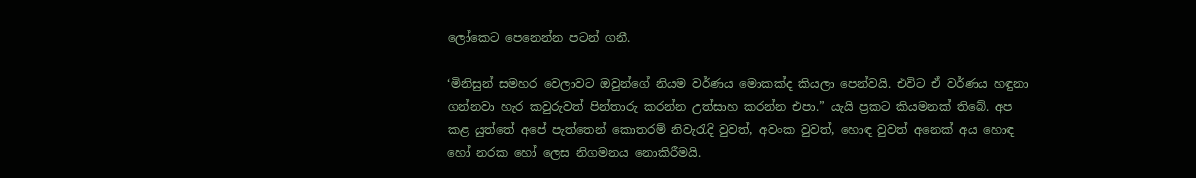ලෝකෙට පෙනෙන්න පටන් ගනී.

‘මිනිසුන් සමහර වෙලාවට ඔවුන්ගේ නියම වර්ණය මොකක්ද කියලා පෙන්වයි. එවිට ඒ වර්ණය හඳුනා ගන්නවා හැර කවුරුවත් පින්තාරු කරන්න උත්සාහ කරන්න එපා.” යැයි ප්‍රකට කියමනක් තිබේ. අප කළ යුත්තේ අපේ පැත්තෙන් කොතරම් නිවැරැදි වුවත්, අවංක වුවත්, හොඳ වුවත් අනෙක් අය හොඳ හෝ නරක හෝ ලෙස නිගමනය නොකිරීමයි.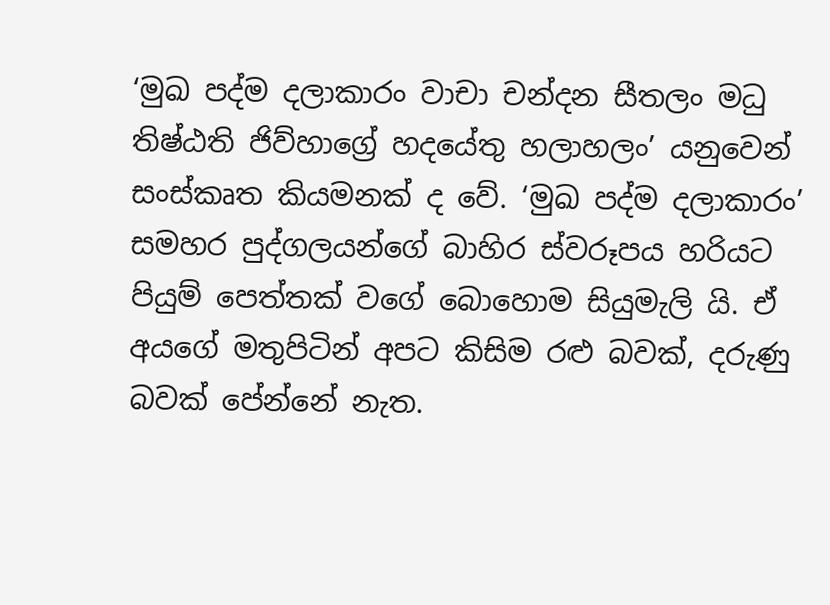‘මුඛ පද්ම දලාකාරං වාචා චන්දන සීතලං මධු තිෂ්ඨති ජිව්හාග්‍රේ හදයේතු හලාහලං’ යනුවෙන් සංස්කෘත කියමනක් ද වේ. ‘මුඛ පද්ම දලාකාරං’ සමහර පුද්ගලයන්ගේ බාහිර ස්වරූපය හරියට පියුම් පෙත්තක් වගේ බොහොම සියුමැලි යි. ඒ අයගේ මතුපිටින් අපට කිසිම රළු බවක්, දරුණු බවක් පේන්නේ නැත.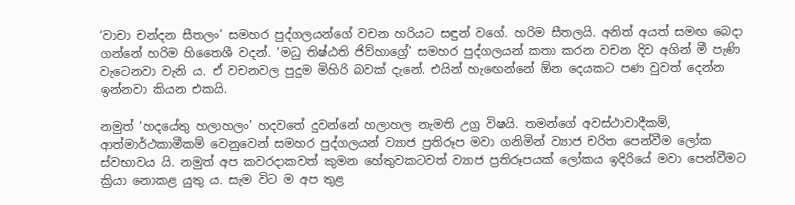‘වාචා චන්දන සීතලං’ සමහර පුද්ගලයන්ගේ වචන හරියට සඳුන් වගේ. හරිම සීතලයි. අනිත් අයත් සමඟ බෙදා ගන්නේ හරිම හිතෛශී වදන්. ‘මධු තිෂ්ඨති ජිව්හාග්‍රේ’ සමහර පුද්ගලයන් කතා කරන වචන දිව අගින් මී පැණි වැටෙනවා වැනි ය. ඒ වචනවල පුදුම මිහිරි බවක් දැනේ. එයින් හැඟෙන්නේ ඕන දෙයකට පණ වුවත් දෙන්න ඉන්නවා කියන එකයි.

නමුත් ‘හදයේතු හලාහලං’ හදවතේ දුවන්නේ හලාහල නැමති උග්‍ර විෂයි. තමන්ගේ අවස්ථාවාදීකම්, ආත්මාර්ථකාමීකම් වෙනුවෙන් සමහර පුද්ගලයන් ව්‍යාජ ප්‍රතිරූප මවා ගනිමින් ව්‍යාජ චරිත පෙන්වීම ලෝක ස්වභාවය යි. නමුත් අප කවරදාකවත් කුමන හේතුවකටවත් ව්‍යාජ ප්‍රතිරූපයක් ලෝකය ඉදිරියේ මවා පෙන්වීමට ක්‍රියා නොකළ යුතු ය. සැම විට ම අප තුළ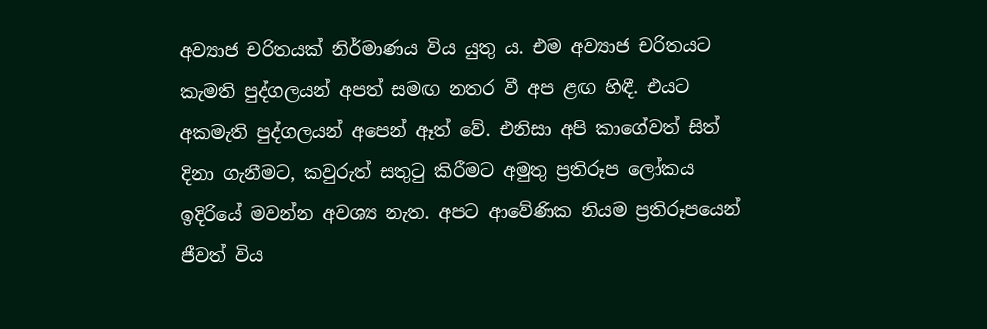අව්‍යාජ චරිතයක් නිර්මාණය විය යුතු ය. එම අව්‍යාජ චරිතයට කැමති පුද්ගලයන් අපත් සමඟ නතර වී අප ළඟ හිඳී. එයට අකමැති පුද්ගලයන් අපෙන් ඈත් වේ. එනිසා අපි කාගේවත් සිත් දිනා ගැනීමට, කවුරුත් සතුටු කිරීමට අමුතු ප්‍රතිරූප ලෝකය ඉදිරියේ මවන්න අවශ්‍ය නැත. අපට ආවේණික නියම ප්‍රතිරූපයෙන් ජීවත් විය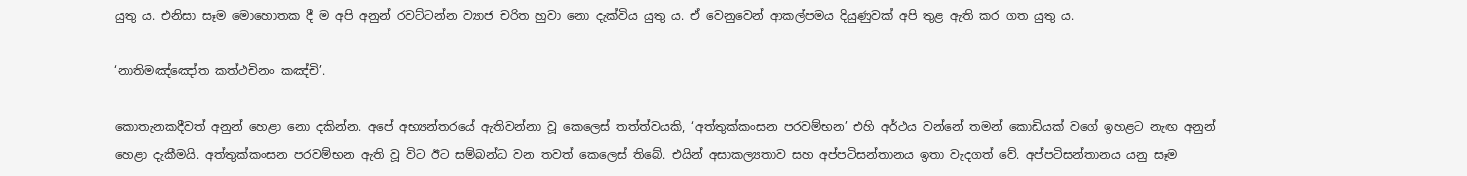යුතු ය. එනිසා සෑම මොහොතක දී ම අපි අනුන් රවට්ටන්න ව්‍යාජ චරිත හුවා නො දැක්විය යුතු ය. ඒ වෙනුවෙන් ආකල්පමය දියුණුවක් අපි තුළ ඇති කර ගත යුතු ය.

‘නාතිමඤ්ඤෝත කත්ථචිනං කඤ්චි’.

කොතැනකදීවත් අනුන් හෙළා නො දකින්න. අපේ අභ්‍යන්තරයේ ඇතිවන්නා වූ කෙලෙස් තත්ත්වයකි, ‘අත්තුක්කංසන පරවම්භන’ එහි අර්ථය වන්නේ තමන් කොඩියක් වගේ ඉහළට නැඟ අනුන් හෙළා දැකීමයි. අත්තුක්කංසන පරවම්භන ඇති වූ විට ඊට සම්බන්ධ වන තවත් කෙලෙස් තිබේ. එයින් අසාකල්‍යතාව සහ අප්පටිසන්තානය ඉතා වැදගත් වේ. අප්පටිසන්තානය යනු සෑම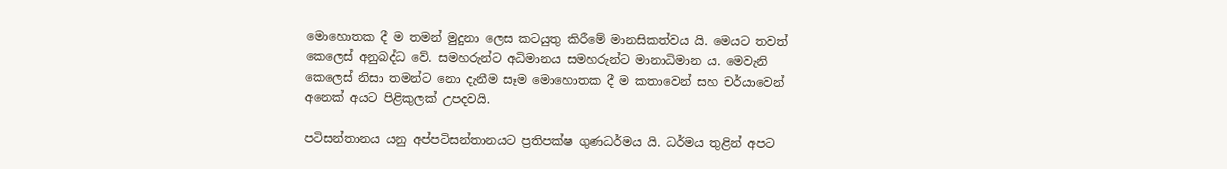මොහොතක දී ම තමන් මුදුනා ලෙස කටයුතු කිරීමේ මානසිකත්වය යි. මෙයට තවත් කෙලෙස් අනුබද්ධ වේ. සමහරුන්ට අධිමානය සමහරුන්ට මානාධිමාන ය. මෙවැනි කෙලෙස් නිසා තමන්ට නො දැනීම සෑම මොහොතක දී ම කතාවෙන් සහ චර්යාවෙන් අනෙක් අයට පිළිකුලක් උපදවයි.

පටිසන්තානය යනු අප්පටිසන්තානයට ප්‍රතිපක්ෂ ගුණධර්මය යි. ධර්මය තුළින් අපට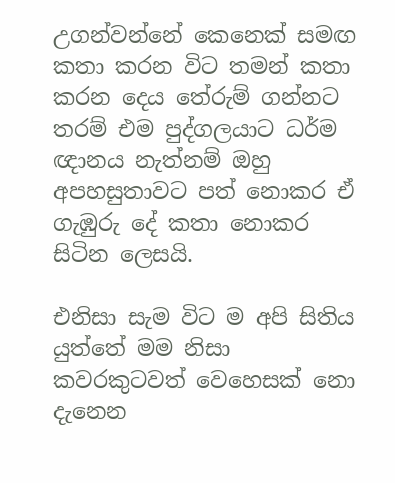උගන්වන්නේ කෙනෙක් සමඟ කතා කරන විට තමන් කතා කරන දෙය තේරුම් ගන්නට තරම් එම පුද්ගලයාට ධර්ම ඥානය නැත්නම් ඔහු අපහසුතාවට පත් නොකර ඒ ගැඹුරු දේ කතා නොකර සිටින ලෙසයි.

එනිසා සැම විට ම අපි සිතිය යුත්තේ මම නිසා කවරකුටවත් වෙහෙසක් නො දැනෙන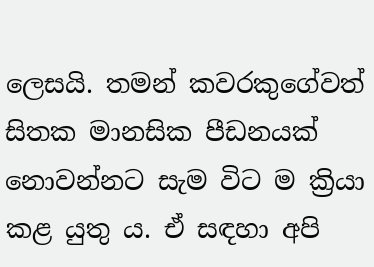ලෙසයි. තමන් කවරකුගේවත් සිතක මානසික පීඩනයක් නොවන්නට සැම විට ම ක්‍රියා කළ යුතු ය. ඒ සඳහා අපි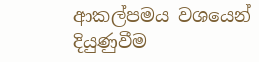ආකල්පමය වශයෙන් දියුණුවීම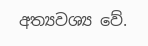අත්‍යවශ්‍ය වේ.